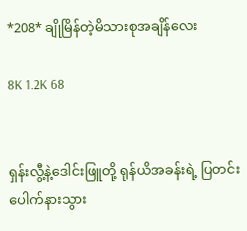*208* ချိုမြိန်တဲ့မိသားစုအချိန်လေး

8K 1.2K 68


ရှန်းလွီ့နဲ့ဒေါင်းဖြူတို့ ရုန်ယိအခန်းရဲ့ ပြတင်းပေါက်နားသွား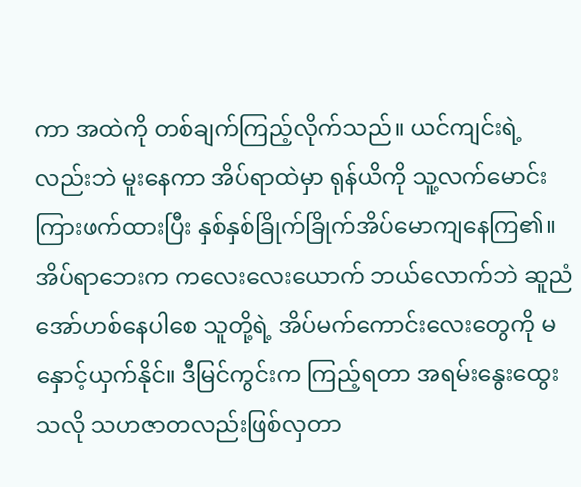ကာ အထဲကို တစ်ချက်ကြည့်လိုက်သည်။ ယင်ကျင်းရဲ့လည်းဘဲ မူးနေကာ အိပ်ရာထဲမှာ ရုန်ယိကို သူ့လက်မောင်းကြားဖက်ထားပြီး နှစ်နှစ်ခြိုက်ခြိုက်အိပ်မောကျနေကြ၏။ အိပ်ရာဘေးက ကလေးလေးယောက် ဘယ်လောက်ဘဲ ဆူညံအော်ဟစ်နေပါစေ သူတို့ရဲ့ အိပ်မက်ကောင်းလေးတွေကို မနှောင့်ယှက်နိုင်။ ဒီမြင်ကွင်းက ကြည့်ရတာ အရမ်းနွေးထွေးသလို သဟဇာတလည်းဖြစ်လှတာ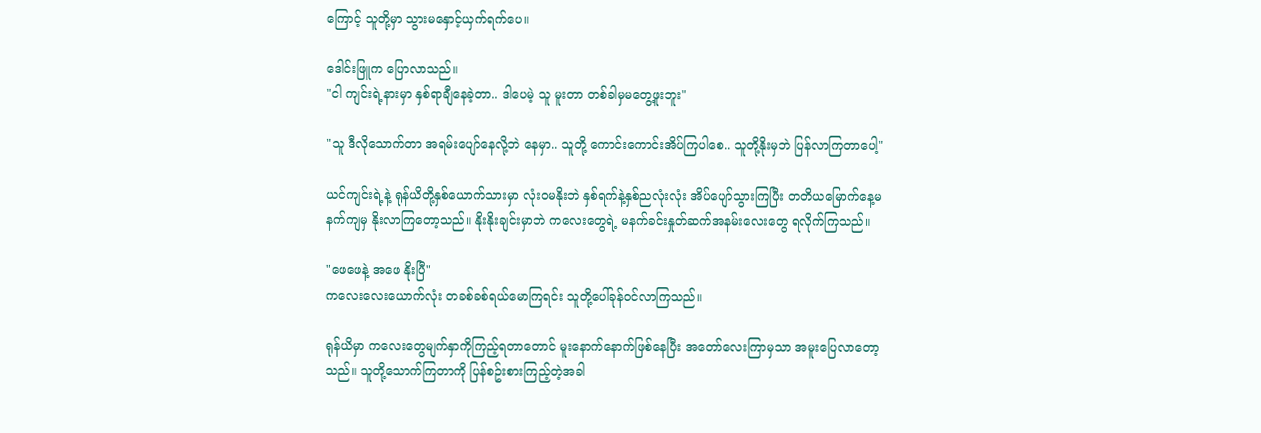ကြောင့် သူတို့မှာ သွားမနှောင့်ယှက်ရက်ပေ။

ဒေါင်းဖြူက ပြောလာသည်။
"ငါ ကျင်းရဲ့နားမှာ နှစ်ရာချီနေခဲ့တာ.. ဒါပေမဲ့ သူ မူးတာ တစ်ခါမှမတွေ့ဖူးဘူး"

"သူ ဒီလိုသောက်တာ အရမ်းပျော်နေလို့ဘဲ နေမှာ.. သူတို့ ကောင်းကောင်းအိပ်ကြပါစေ.. သူတို့နိုးမှဘဲ ပြန်လာကြတာပေါ့"

ယင်ကျင်းရဲ့နဲ့ ရုန်ယိတို့နှစ်ယောက်သားမှာ လုံးဝမနိုးဘဲ နှစ်ရက်နဲ့နှစ်ညလုံးလုံး အိပ်ပျော်သွားကြပြီး တတိယမြောက်နေ့မနက်ကျမှ နိုးလာကြတော့သည်။ နိုးနိုးချင်းမှာဘဲ ကလေးတွေရဲ့ မနက်ခင်းနှုတ်ဆက်အနမ်းလေးတွေ ရလိုက်ကြသည်။

"ဖေဖေနဲ့ အဖေ နိုးပြီ"
ကလေးလေးယောက်လုံး တခစ်ခစ်ရယ်မောကြရင်း သူတို့ပေါ်ခုန်ဝင်လာကြသည်။

ရုန်ယိမှာ ကလေးတွေမျက်နှာကိုကြည့်ရတာတောင် မူးနောက်နောက်ဖြစ်နေပြီး အတော်လေးကြာမှသာ အမူးပြေလာတော့သည်။ သူတို့သောက်ကြတာကို ပြန်စဥ်းစားကြည့်တဲ့အခါ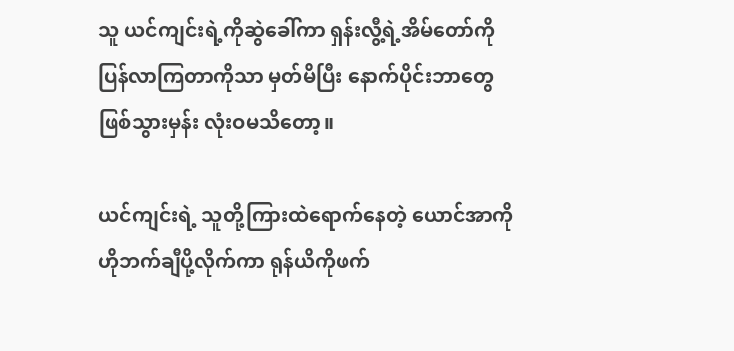သူ ယင်ကျင်းရဲ့ကိုဆွဲခေါ်ကာ ရှန်းလွီ့ရဲ့အိမ်တော်ကိုပြန်လာကြတာကိုသာ မှတ်မိပြီး နောက်ပိုင်းဘာတွေဖြစ်သွားမှန်း လုံးဝမသိတော့။

ယင်ကျင်းရဲ့ သူတို့ကြားထဲရောက်နေတဲ့ ယောင်အာကို ဟိုဘက်ချီပို့လိုက်ကာ ရုန်ယိကိုဖက်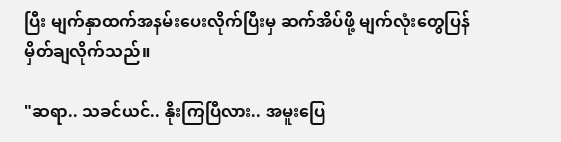ပြီး မျက်နှာထက်အနမ်းပေးလိုက်ပြီးမှ ဆက်အိပ်ဖို့ မျက်လုံးတွေပြန်မှိတ်ချလိုက်သည်။

"ဆရာ.. သခင်ယင်.. နိုးကြပြီလား.. အမူးပြေ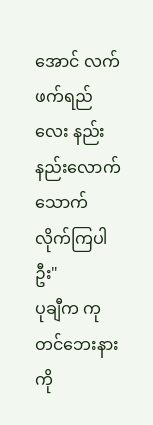အောင် လက်ဖက်ရည်လေး နည်းနည်းလောက်သောက်လိုက်ကြပါဦး"
ပုချီက ကုတင်ဘေးနားကို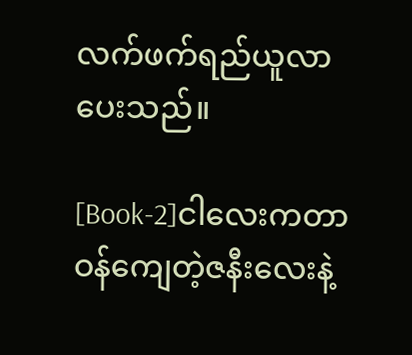လက်ဖက်ရည်ယူလာပေးသည်။

[Book-2]ငါလေးကတာဝန်ကျေတဲ့ဇနီးလေးနဲ့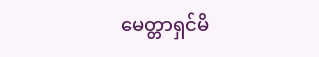မေတ္တာရှင်မိ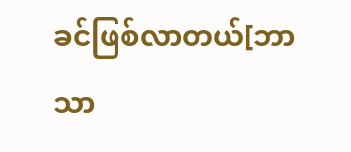ခင်ဖြစ်လာတယ်[ဘာသာ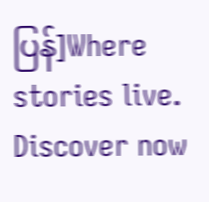ပြန်]Where stories live. Discover now